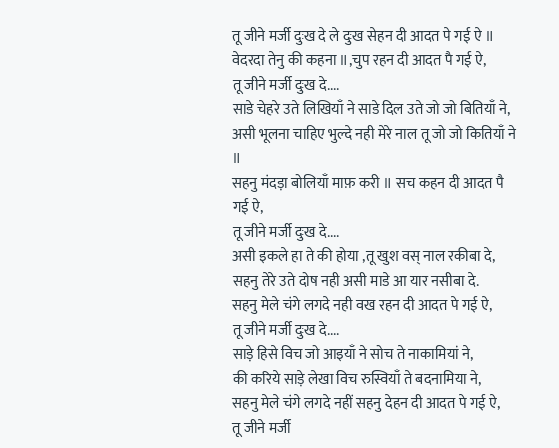तू जीने मर्जी दुःख दे ले दुःख सेहन दी आदत पे गई ऐ ॥
वेदरदा तेनु की कहना ॥,चुप रहन दी आदत पै गई ऐ,
तू जीने मर्जी दुःख दे....
साडे चेहरे उते लिखियाँ ने साडे दिल उते जो जो बितियाँ ने,
असी भूलना चाहिए भुल्दे नही मेरे नाल तू जो जो कितियाँ ने ॥
सहनु मंदड़ा बोलियाँ माफ़ करी ॥ सच कहन दी आदत पै गई ऐ,
तू जीने मर्जी दुःख दे....
असी इकले हा ते की होया ,तू खुश वस् नाल रकीबा दे,
सहनु तेरे उते दोष नही असी माडे आ यार नसीबा दे.
सहनु मेले चंगे लगदे नही वख रहन दी आदत पे गई ऐ,
तू जीने मर्जी दुःख दे....
साड़े हिसे विच जो आइयाँ ने सोच ते नाकामियां ने,
की करिये साड़े लेखा विच रुस्वियाँ ते बदनामिया ने,
सहनु मेले चंगे लगदे नहीं सहनु देहन दी आदत पे गई ऐ,
तू जीने मर्जी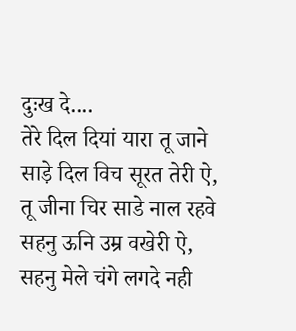दुःख दे....
तेरे दिल दियां यारा तू जाने साड़े दिल विच सूरत तेरी ऐ,
तू जीना चिर साडे नाल रहवे सहनु ऊनि उम्र वखेरी ऐ,
सहनु मेले चंगे लगदे नही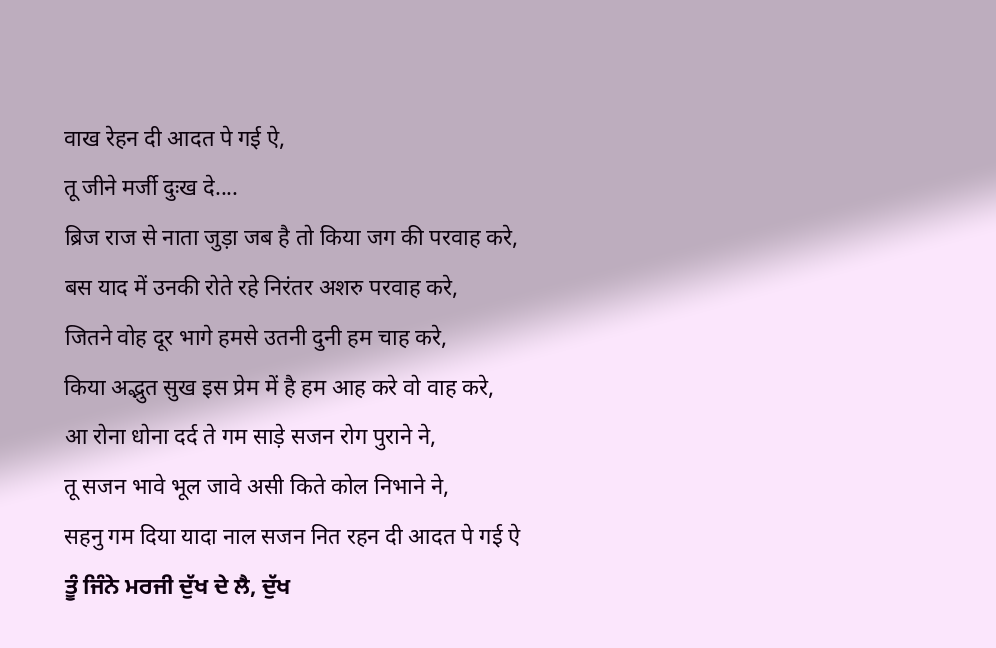वाख रेहन दी आदत पे गई ऐ,
तू जीने मर्जी दुःख दे....
ब्रिज राज से नाता जुड़ा जब है तो किया जग की परवाह करे,
बस याद में उनकी रोते रहे निरंतर अशरु परवाह करे,
जितने वोह दूर भागे हमसे उतनी दुनी हम चाह करे,
किया अद्भुत सुख इस प्रेम में है हम आह करे वो वाह करे,
आ रोना धोना दर्द ते गम साड़े सजन रोग पुराने ने,
तू सजन भावे भूल जावे असी किते कोल निभाने ने,
सहनु गम दिया यादा नाल सजन नित रहन दी आदत पे गई ऐ
ਤੂੰ ਜਿੰਨੇ ਮਰਜੀ ਦੁੱਖ ਦੇ ਲੈ, ਦੁੱਖ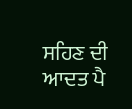ਸਹਿਣ ਦੀ ਆਦਤ ਪੈ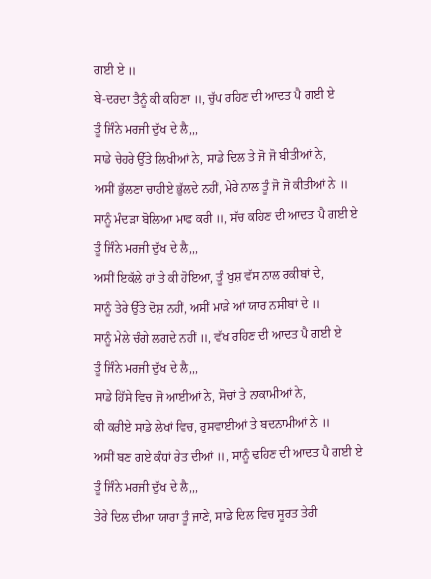ਗਈ ਏ ॥
ਬੇ-ਦਰਦਾ ਤੈਨੂੰ ਕੀ ਕਹਿਣਾ ॥, ਚੁੱਪ ਰਹਿਣ ਦੀ ਆਦਤ ਪੈ ਗਈ ਏ
ਤੂੰ ਜਿੰਨੇ ਮਰਜੀ ਦੁੱਖ ਦੇ ਲੈ,,,
ਸਾਡੇ ਚੇਹਰੇ ਉੱਤੇ ਲਿਖੀਆਂ ਨੇ, ਸਾਡੇ ਦਿਲ ਤੇ ਜੋ ਜੋ ਬੀਤੀਆਂ ਨੇ,
ਅਸੀਂ ਭੁੱਲਣਾ ਚਾਹੀਏ ਭੁੱਲਦੇ ਨਹੀਂ, ਮੇਰੇ ਨਾਲ ਤੂੰ ਜੋ ਜੋ ਕੀਤੀਆਂ ਨੇ ॥
ਸਾਨੂੰ ਮੰਦੜਾ ਬੋਲਿਆ ਮਾਫ ਕਰੀ ॥, ਸੱਚ ਕਹਿਣ ਦੀ ਆਦਤ ਪੈ ਗਈ ਏ
ਤੂੰ ਜਿੰਨੇ ਮਰਜੀ ਦੁੱਖ ਦੇ ਲੈ,,,
ਅਸੀਂ ਇਕੱਲੇ ਹਾਂ ਤੇ ਕੀ ਹੋਇਆ, ਤੂੰ ਖੁਸ਼ ਵੱਸ ਨਾਲ ਰਕੀਬਾਂ ਦੇ,
ਸਾਨੂੰ ਤੇਰੇ ਉੱਤੇ ਦੋਸ਼ ਨਹੀਂ, ਅਸੀਂ ਮਾੜੇ ਆਂ ਯਾਰ ਨਸੀਬਾਂ ਦੇ ॥
ਸਾਨੂੰ ਮੇਲੇ ਚੰਗੇ ਲਗਦੇ ਨਹੀਂ ॥, ਵੱਖ ਰਹਿਣ ਦੀ ਆਦਤ ਪੈ ਗਈ ਏ
ਤੂੰ ਜਿੰਨੇ ਮਰਜੀ ਦੁੱਖ ਦੇ ਲੈ,,,
ਸਾਡੇ ਹਿੱਸੇ ਵਿਚ ਜੋ ਆਈਆਂ ਨੇ, ਸੋਚਾਂ ਤੇ ਨਾਕਾਮੀਆਂ ਨੇ,
ਕੀ ਕਰੀਏ ਸਾਡੇ ਲੇਖਾਂ ਵਿਚ, ਰੁਸਵਾਈਆਂ ਤੇ ਬਦਨਾਮੀਆਂ ਨੇ ॥
ਅਸੀਂ ਬਣ ਗਏ ਕੰਧਾਂ ਰੇਤ ਦੀਆਂ ॥, ਸਾਨੂੰ ਢਹਿਣ ਦੀ ਆਦਤ ਪੈ ਗਈ ਏ
ਤੂੰ ਜਿੰਨੇ ਮਰਜੀ ਦੁੱਖ ਦੇ ਲੈ,,,
ਤੇਰੇ ਦਿਲ ਦੀਆ ਯਾਰਾ ਤੂੰ ਜਾਣੇ, ਸਾਡੇ ਦਿਲ ਵਿਚ ਸੂਰਤ ਤੇਰੀ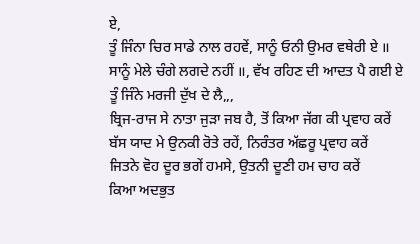ਏ,
ਤੂੰ ਜਿੰਨਾ ਚਿਰ ਸਾਡੇ ਨਾਲ ਰਹਵੇਂ, ਸਾਨੂੰ ਓਨੀ ਉਮਰ ਵਥੇਰੀ ਏ ॥
ਸਾਨੂੰ ਮੇਲੇ ਚੰਗੇ ਲਗਦੇ ਨਹੀਂ ॥, ਵੱਖ ਰਹਿਣ ਦੀ ਆਦਤ ਪੈ ਗਈ ਏ
ਤੂੰ ਜਿੰਨੇ ਮਰਜੀ ਦੁੱਖ ਦੇ ਲੈ,,,
ਬ੍ਰਿਜ-ਰਾਜ ਸੇ ਨਾਤਾ ਜੁੜਾ ਜਬ ਹੈ, ਤੋਂ ਕਿਆ ਜੱਗ ਕੀ ਪ੍ਰਵਾਹ ਕਰੇਂ
ਬੱਸ ਯਾਦ ਮੇ ਉਨਕੀ ਰੋਤੇ ਰਹੇਂ, ਨਿਰੰਤਰ ਅੱਛਰੂ ਪ੍ਰਵਾਹ ਕਰੇਂ
ਜਿਤਨੇ ਵੋਹ ਦੂਰ ਭਗੇਂ ਹਮਸੇ, ਉਤਨੀ ਦੂਣੀ ਹਮ ਚਾਹ ਕਰੇਂ
ਕਿਆ ਅਦਭੁਤ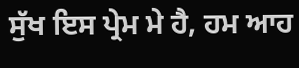ਸੁੱਖ ਇਸ ਪ੍ਰੇਮ ਮੇ ਹੈ, ਹਮ ਆਹ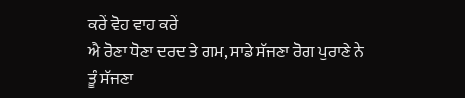ਕਰੇਂ ਵੋਹ ਵਾਹ ਕਰੇਂ
ਐ ਰੋਣਾ ਧੋਣਾ ਦਰਦ ਤੇ ਗਮ, ਸਾਡੇ ਸੱਜਣਾ ਰੋਗ ਪੁਰਾਣੇ ਨੇ
ਤੂੰ ਸੱਜਣਾ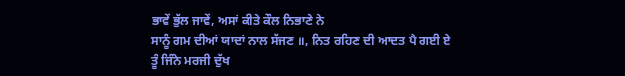ਭਾਵੇਂ ਭੁੱਲ ਜਾਵੇਂ, ਅਸਾਂ ਕੀਤੇ ਕੌਲ ਨਿਭਾਣੇ ਨੇ
ਸਾਨੂੰ ਗਮ ਦੀਆਂ ਯਾਦਾਂ ਨਾਲ ਸੱਜਣ ॥, ਨਿਤ ਰਹਿਣ ਦੀ ਆਦਤ ਪੈ ਗਈ ਏ
ਤੂੰ ਜਿੰਨੇ ਮਰਜੀ ਦੁੱਖ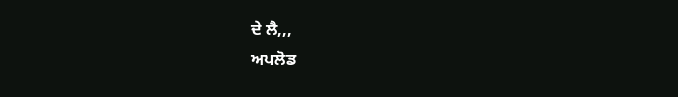ਦੇ ਲੈ,,,
ਅਪਲੋਡ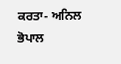ਕਰਤਾ- ਅਨਿਲ ਭੋਪਾਲ